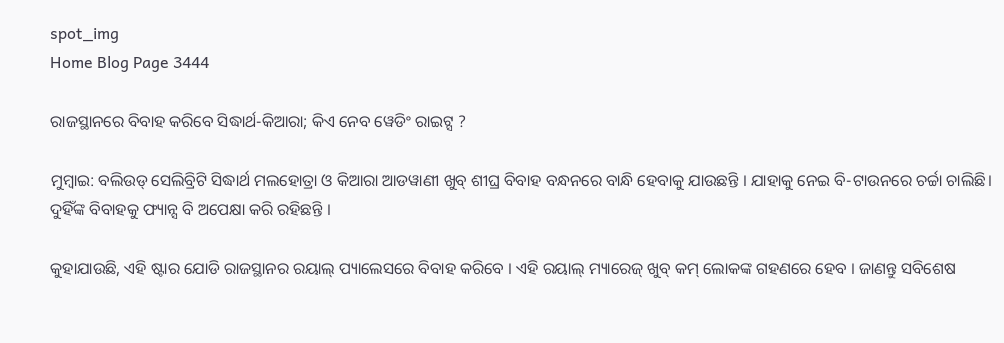spot_img
Home Blog Page 3444

ରାଜସ୍ଥାନରେ ବିବାହ କରିବେ ସିଦ୍ଧାର୍ଥ-କିଆରା; କିଏ ନେବ ୱେଡିଂ ରାଇଟ୍ସ ?

ମୁମ୍ବାଇ: ବଲିଉଡ୍ ସେଲିବ୍ରିଟି ସିଦ୍ଧାର୍ଥ ମଲହୋତ୍ରା ଓ କିଆରା ଆଡୱାଣୀ ଖୁବ୍ ଶୀଘ୍ର ବିବାହ ବନ୍ଧନରେ ବାନ୍ଧି ହେବାକୁ ଯାଉଛନ୍ତି । ଯାହାକୁ ନେଇ ବି-ଟାଉନରେ ଚର୍ଚ୍ଚା ଚାଲିଛି। ଦୁହିଁଙ୍କ ବିବାହକୁ ଫ୍ୟାନ୍ସ ବି ଅପେକ୍ଷା କରି ରହିଛନ୍ତି ।

କୁହାଯାଉଛି, ଏହି ଷ୍ଟାର ଯୋଡି ରାଜସ୍ଥାନର ରୟାଲ୍ ପ୍ୟାଲେସରେ ବିବାହ କରିବେ । ଏହି ରୟାଲ୍ ମ୍ୟାରେଜ୍ ଖୁବ୍ କମ୍ ଲୋକଙ୍କ ଗହଣରେ ହେବ । ଜାଣନ୍ତୁ ସବିଶେଷ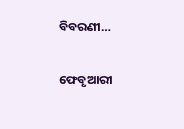ବିବରଣୀ…

ଫେବୃଆରୀ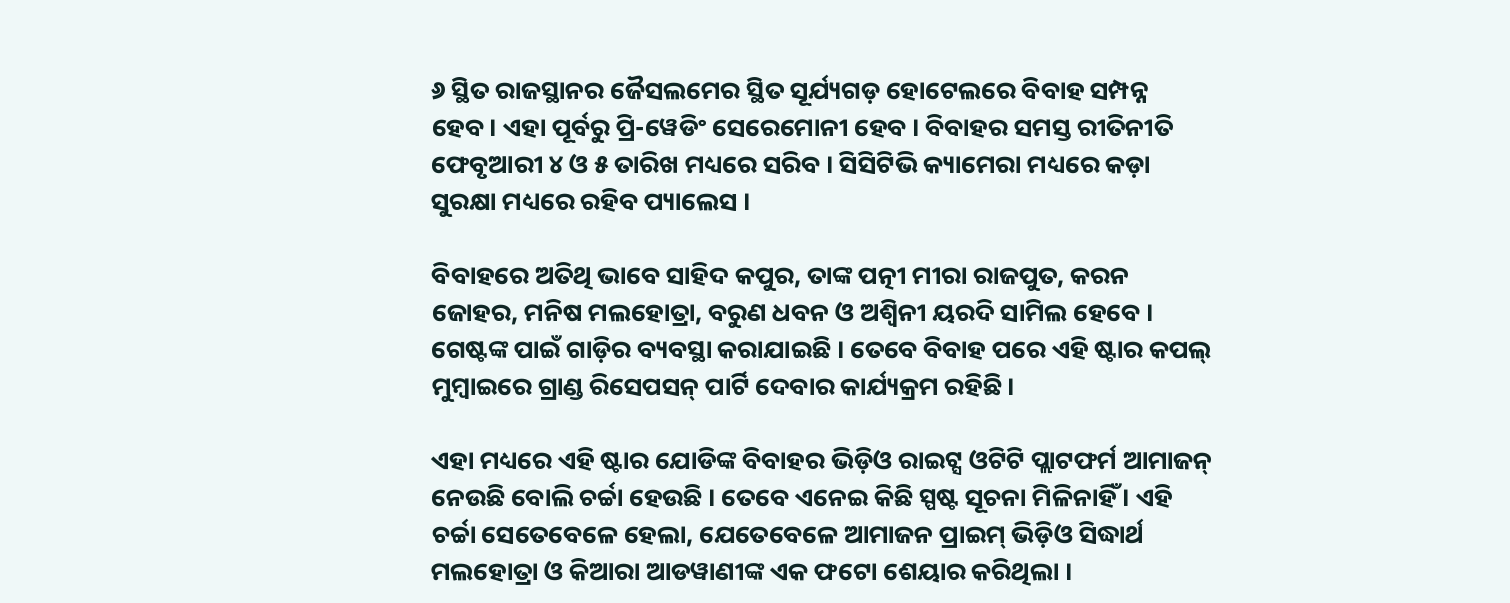୬ ସ୍ଥିତ ରାଜସ୍ଥାନର ଜୈସଲମେର ସ୍ଥିତ ସୂର୍ଯ୍ୟଗଡ଼ ହୋଟେଲରେ ବିବାହ ସମ୍ପନ୍ନ ହେବ। ଏହା ପୂର୍ବରୁ ପ୍ରି-ୱେଡିଂ ସେରେମୋନୀ ହେବ । ବିବାହର ସମସ୍ତ ରୀତିନୀତି ଫେବୃଆରୀ ୪ ଓ ୫ ତାରିଖ ମଧ୍ୟରେ ସରିବ । ସିସିଟିଭି କ୍ୟାମେରା ମଧ୍ୟରେ କଡ଼ା ସୁରକ୍ଷା ମଧ୍ୟରେ ରହିବ ପ୍ୟାଲେସ ।

ବିବାହରେ ଅତିଥି ଭାବେ ସାହିଦ କପୁର, ତାଙ୍କ ପତ୍ନୀ ମୀରା ରାଜପୁତ, କରନ ଜୋହର, ମନିଷ ମଲହୋତ୍ରା, ବରୁଣ ଧବନ ଓ ଅଶ୍ୱିନୀ ୟରଦି ସାମିଲ ହେବେ । ଗେଷ୍ଟଙ୍କ ପାଇଁ ଗାଡ଼ିର ବ୍ୟବସ୍ଥା କରାଯାଇଛି । ତେବେ ବିବାହ ପରେ ଏହି ଷ୍ଟାର କପଲ୍ ମୁମ୍ବାଇରେ ଗ୍ରାଣ୍ଡ ରିସେପସନ୍ ପାର୍ଟି ଦେବାର କାର୍ଯ୍ୟକ୍ରମ ରହିଛି।

ଏହା ମଧ୍ୟରେ ଏହି ଷ୍ଟାର ଯୋଡିଙ୍କ ବିବାହର ଭିଡ଼ିଓ ରାଇଟ୍ସ ଓଟିଟି ପ୍ଲାଟଫର୍ମ ଆମାଜନ୍ ନେଉଛି ବୋଲି ଚର୍ଚ୍ଚା ହେଉଛି । ତେବେ ଏନେଇ କିଛି ସ୍ପଷ୍ଟ ସୂଚନା ମିଳିନାହିଁ । ଏହି ଚର୍ଚ୍ଚା ସେତେବେଳେ ହେଲା, ଯେତେବେଳେ ଆମାଜନ ପ୍ରାଇମ୍ ଭିଡ଼ିଓ ସିଦ୍ଧାର୍ଥ ମଲହୋତ୍ରା ଓ କିଆରା ଆଡୱାଣୀଙ୍କ ଏକ ଫଟୋ ଶେୟାର କରିଥିଲା ।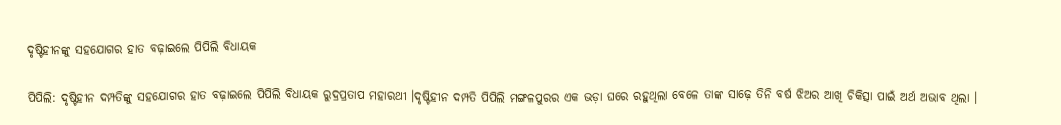ଦୃଷ୍ଟିହୀନଙ୍କୁ ସହଯୋଗର ହାତ ବଢ଼ାଇଲେ ପିପିଲି ବିଧାୟକ

ପିପିଲି: ଦୃଷ୍ଟିହୀନ ଦମ୍ପତିଙ୍କୁ ସହଯୋଗର ହାତ ବଢ଼ାଇଲେ ପିପିଲି ବିଧାୟକ ରୁଦ୍ରପ୍ରତାପ ମହାରଥୀ ।ଦୃଷ୍ଟିହୀନ ଦମ୍ପତି ପିପିଲି ମଙ୍ଗଳପୁରର ଏକ ଭଡ଼ା ଘରେ ରହୁଥିଲା ବେଳେ ତାଙ୍କ ସାଢ଼େ ତିନି ବର୍ଷ ଝିଅର ଆଖି ଚିକିତ୍ସା ପାଇଁ ଅର୍ଥ ଅଭାବ ଥିଲା ।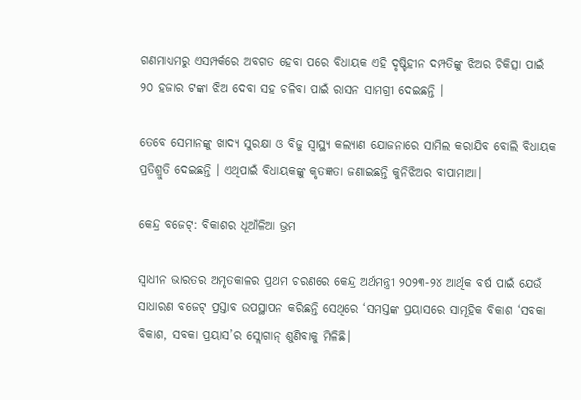ଗଣମାଧ୍ୟମରୁ ଏସମ୍ପର୍କରେ ଅବଗତ ହେବା ପରେ ବିଧାୟକ ଏହି ଦୃଷ୍ଟିହୀନ ଦମ୍ପତିଙ୍କୁ ଝିଅର ଚିକିତ୍ସା ପାଇଁ ୨୦ ହଜାର ଟଙ୍କା ଝିଅ ଦେବା ସହ ଚଳିବା ପାଇଁ ରାସନ ସାମଗ୍ରୀ ଦେଇଛନ୍ତି ।

ତେବେ ସେମାନଙ୍କୁ ଖାଦ୍ୟ ସୁରକ୍ଷା ଓ ବିଜୁ ସ୍ବାସ୍ଥ୍ୟ କଲ୍ୟାଣ ଯୋଜନାରେ ସାମିଲ କରାଯିବ ବୋଲି ବିଧାୟକ ପ୍ରତିଶ୍ରୁତି ଦେଇଛନ୍ତି । ଏଥିପାଇଁ ବିଧାୟକଙ୍କୁ କୃତଜ୍ଞତା ଜଣାଇଛନ୍ତି କୁନିଝିଅର ବାପାମାଆ।

କେନ୍ଦ୍ର ବଜେଟ୍: ବିକାଶର ଧୂଆଁଳିଆ ଭ୍ରମ

ସ୍ୱାଧୀନ ଭାରତର ଅମୃତକାଳର ପ୍ରଥମ ଚରଣରେ କେନ୍ଦ୍ର ଅର୍ଥମନ୍ତ୍ରୀ ୨୦୨୩-୨୪ ଆର୍ଥିକ ବର୍ଷ ପାଇଁ ଯେଉଁ ସାଧାରଣ ବଜେଟ୍ ପ୍ରସ୍ତାବ ଉପସ୍ଥାପନ କରିଛନ୍ତି ସେଥିରେ ‘ସମସ୍ତଙ୍କ ପ୍ରୟାସରେ ସାମୂହିକ ବିକାଶ ‘ସବକା ବିକାଶ, ସବକା ପ୍ରୟାସ’ର ସ୍ଲୋଗାନ୍ ଶୁଣିବାକୁ ମିଳିଛି।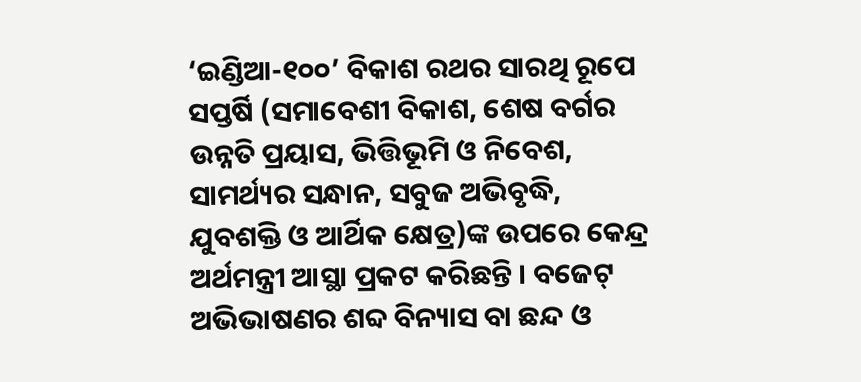‘ଇଣ୍ଡିଆ-୧୦୦’ ବିକାଶ ରଥର ସାରଥି ରୂପେ ସପ୍ତର୍ଷି (ସମାବେଶୀ ବିକାଶ, ଶେଷ ବର୍ଗର ଉନ୍ନତି ପ୍ରୟାସ, ଭିତ୍ତିଭୂମି ଓ ନିବେଶ, ସାମର୍ଥ୍ୟର ସନ୍ଧାନ, ସବୁଜ ଅଭିବୃଦ୍ଧି, ଯୁବଶକ୍ତି ଓ ଆର୍ଥିକ କ୍ଷେତ୍ର)ଙ୍କ ଉପରେ କେନ୍ଦ୍ର ଅର୍ଥମନ୍ତ୍ରୀ ଆସ୍ଥା ପ୍ରକଟ କରିଛନ୍ତି । ବଜେଟ୍ ଅଭିଭାଷଣର ଶବ୍ଦ ବିନ୍ୟାସ ବା ଛନ୍ଦ ଓ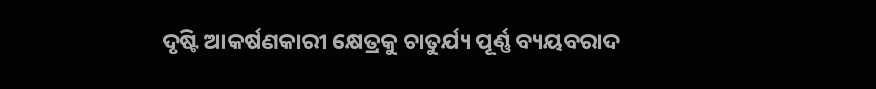ଦୃଷ୍ଟି ଆକର୍ଷଣକାରୀ କ୍ଷେତ୍ରକୁ ଚାତୁର୍ଯ୍ୟ ପୂର୍ଣ୍ଣ ବ୍ୟୟବରାଦ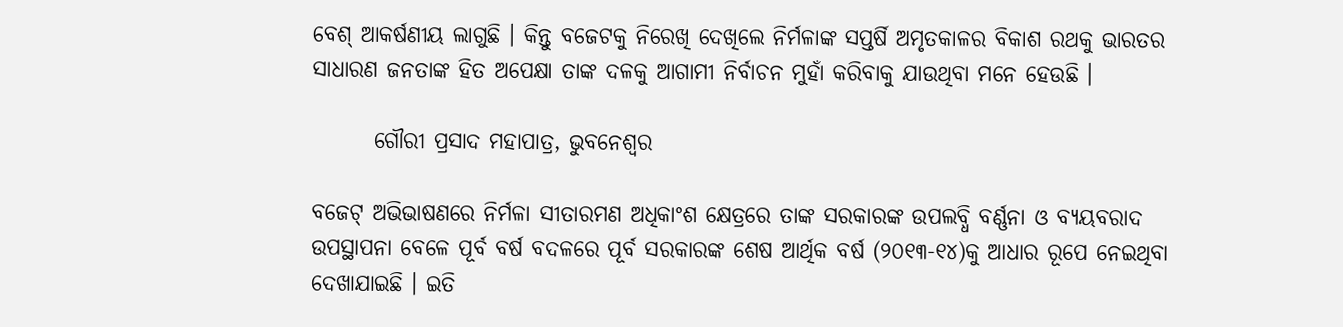ବେଶ୍ ଆକର୍ଷଣୀୟ ଲାଗୁଛି । କିନ୍ତୁ ବଜେଟକୁ ନିରେଖି ଦେଖିଲେ ନିର୍ମଳାଙ୍କ ସପ୍ତର୍ଷି ଅମୃତକାଳର ବିକାଶ ରଥକୁ ଭାରତର ସାଧାରଣ ଜନତାଙ୍କ ହିତ ଅପେକ୍ଷା ତାଙ୍କ ଦଳକୁ ଆଗାମୀ ନିର୍ବାଚନ ମୁହାଁ କରିବାକୁ ଯାଉଥିବା ମନେ ହେଉଛି ।

       ଗୌରୀ ପ୍ରସାଦ ମହାପାତ୍ର, ଭୁବନେଶ୍ୱର

ବଜେଟ୍ ଅଭିଭାଷଣରେ ନିର୍ମଳା ସୀତାରମଣ ଅଧିକାଂଶ କ୍ଷେତ୍ରରେ ତାଙ୍କ ସରକାରଙ୍କ ଉପଲବ୍ଧି ବର୍ଣ୍ଣନା ଓ ବ୍ୟୟବରାଦ ଉପସ୍ଥାପନା ବେଳେ ପୂର୍ବ ବର୍ଷ ବଦଳରେ ପୂର୍ବ ସରକାରଙ୍କ ଶେଷ ଆର୍ଥିକ ବର୍ଷ (୨୦୧୩-୧୪)କୁ ଆଧାର ରୂପେ ନେଇଥିବା ଦେଖାଯାଇଛି । ଇତି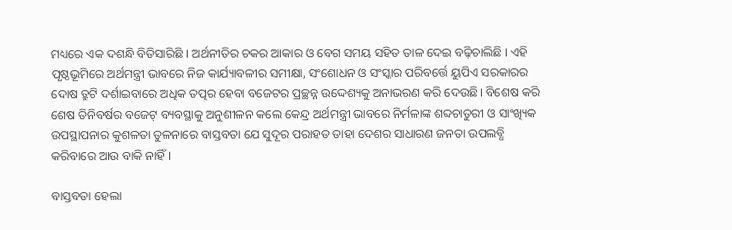ମଧ୍ୟରେ ଏକ ଦଶନ୍ଧି ବିତିସାରିଛି । ଅର୍ଥନୀତିର ଚକର ଆକାର ଓ ବେଗ ସମୟ ସହିତ ତାଳ ଦେଇ ବଢ଼ିଚାଲିଛି । ଏହି ପୃଷ୍ଠଭୂମିରେ ଅର୍ଥମନ୍ତ୍ରୀ ଭାବରେ ନିଜ କାର୍ଯ୍ୟାବଳୀର ସମୀକ୍ଷା, ସଂଶୋଧନ ଓ ସଂସ୍କାର ପରିବର୍ତ୍ତେ ୟୁପିଏ ସରକାରର ଦୋଷ ତ୍ରୁଟି ଦର୍ଶାଇବାରେ ଅଧିକ ତତ୍ପର ହେବା ବଜେଟର ପ୍ରଚ୍ଛନ୍ନ ଉଦ୍ଦେଶ୍ୟକୁ ଅନାଭରଣ କରି ଦେଉଛି। ବିଶେଷ କରି ଶେଷ ତିନିବର୍ଷର ବଜେଟ୍ ବ୍ୟବସ୍ଥାକୁ ଅନୁଶୀଳନ କଲେ କେନ୍ଦ୍ର ଅର୍ଥମନ୍ତ୍ରୀ ଭାବରେ ନିର୍ମଳାଙ୍କ ଶବ୍ଦଚାତୁରୀ ଓ ସାଂଖ୍ୟିକ ଉପସ୍ଥାପନାର କୁଶଳତା ତୁଳନାରେ ବାସ୍ତବତା ଯେ ସୁଦୂର ପରାହତ ତାହା ଦେଶର ସାଧାରଣ ଜନତା ଉପଲବ୍ଧି କରିବାରେ ଆଉ ବାକି ନାହିଁ।

ବାସ୍ତବତା ହେଲା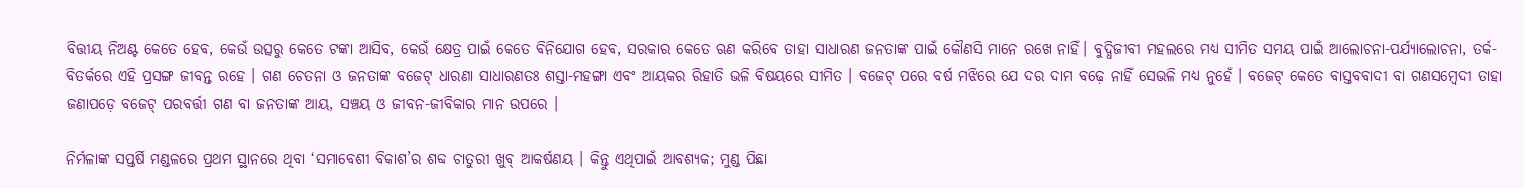ବିତ୍ତୀୟ ନିଅଣ୍ଟ କେତେ ହେବ, କେଉଁ ଉତ୍ସରୁ କେତେ ଟଙ୍କା ଆସିବ, କେଉଁ କ୍ଷେତ୍ର ପାଇଁ କେତେ ବିନିଯୋଗ ହେବ, ସରକାର କେତେ ଋଣ କରିବେ ତାହା ସାଧାରଣ ଜନତାଙ୍କ ପାଇଁ କୌଣସି ମାନେ ରଖେ ନାହିଁ। ବୁଦ୍ଧିଜୀବୀ ମହଲରେ ମଧ୍ୟ ସୀମିତ ସମୟ ପାଇଁ ଆଲୋଚନା-ପର୍ଯ୍ୟାଲୋଚନା, ତର୍କ-ବିତର୍କରେ ଏହି ପ୍ରସଙ୍ଗ ଜୀବନ୍ତ ରହେ । ଗଣ ଚେତନା ଓ ଜନତାଙ୍କ ବଜେଟ୍ ଧାରଣା ସାଧାରଣତଃ ଶସ୍ତା-ମହଙ୍ଗା ଏବଂ ଆୟକର ରିହାତି ଭଳି ବିଷୟରେ ସୀମିତ । ବଜେଟ୍ ପରେ ବର୍ଷ ମଝିରେ ଯେ ଦର ଦାମ ବଢ଼େ ନାହିଁ ସେଭଳି ମଧ୍ୟ ନୁହେଁ । ବଜେଟ୍ କେତେ ବାସ୍ତବବାଦୀ ବା ଗଣସମ୍ବେଦୀ ତାହା ଜଣାପଡ଼େ ବଜେଟ୍ ପରବର୍ତ୍ତୀ ଗଣ ବା ଜନତାଙ୍କ ଆୟ, ସଞ୍ଚୟ ଓ ଜୀବନ-ଜୀବିକାର ମାନ ଉପରେ ।

ନିର୍ମଳାଙ୍କ ସପ୍ତର୍ଷି ମଣ୍ଡଳରେ ପ୍ରଥମ ସ୍ଥାନରେ ଥିବା ‘ସମାବେଶୀ ବିକାଶ’ର ଶବ୍ଦ ଚାତୁରୀ ଖୁବ୍ ଆକର୍ଷଣୟ । କିନ୍ତୁ ଏଥିପାଇଁ ଆବଶ୍ୟକ; ମୁଣ୍ଡ ପିଛା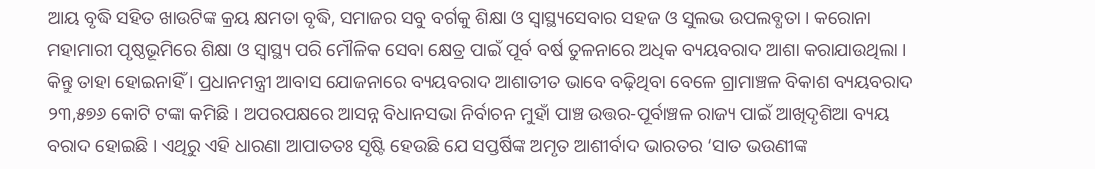ଆୟ ବୃଦ୍ଧି ସହିତ ଖାଉଟିଙ୍କ କ୍ରୟ କ୍ଷମତା ବୃଦ୍ଧି, ସମାଜର ସବୁ ବର୍ଗକୁ ଶିକ୍ଷା ଓ ସ୍ୱାସ୍ଥ୍ୟସେବାର ସହଜ ଓ ସୁଲଭ ଉପଲବ୍ଧତା । କରୋନା ମହାମାରୀ ପୃଷ୍ଠଭୂମିରେ ଶିକ୍ଷା ଓ ସ୍ୱାସ୍ଥ୍ୟ ପରି ମୌଳିକ ସେବା କ୍ଷେତ୍ର ପାଇଁ ପୂର୍ବ ବର୍ଷ ତୁଳନାରେ ଅଧିକ ବ୍ୟୟବରାଦ ଆଶା କରାଯାଉଥିଲା । କିନ୍ତୁ ତାହା ହୋଇନାହିଁ । ପ୍ରଧାନମନ୍ତ୍ରୀ ଆବାସ ଯୋଜନାରେ ବ୍ୟୟବରାଦ ଆଶାତୀତ ଭାବେ ବଢ଼ିଥିବା ବେଳେ ଗ୍ରାମାଞ୍ଚଳ ବିକାଶ ବ୍ୟୟବରାଦ ୨୩,୫୭୬ କୋଟି ଟଙ୍କା କମିଛି । ଅପରପକ୍ଷରେ ଆସନ୍ନ ବିଧାନସଭା ନିର୍ବାଚନ ମୁହାଁ ପାଞ୍ଚ ଉତ୍ତର-ପୂର୍ବାଞ୍ଚଳ ରାଜ୍ୟ ପାଇଁ ଆଖିଦୃଶିଆ ବ୍ୟୟ ବରାଦ ହୋଇଛି । ଏଥିରୁ ଏହି ଧାରଣା ଆପାତତଃ ସୃଷ୍ଟି ହେଉଛି ଯେ ସପ୍ତର୍ଷିଙ୍କ ଅମୃତ ଆଶୀର୍ବାଦ ଭାରତର ‘ସାତ ଭଉଣୀଙ୍କ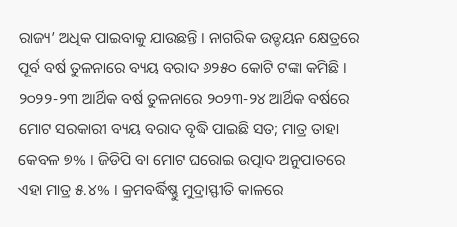ରାଜ୍ୟ’ ଅଧିକ ପାଇବାକୁ ଯାଉଛନ୍ତି । ନାଗରିକ ଉଡ୍ଡୟନ କ୍ଷେତ୍ରରେ ପୂର୍ବ ବର୍ଷ ତୁଳନାରେ ବ୍ୟୟ ବରାଦ ୬୨୫୦ କୋଟି ଟଙ୍କା କମିଛି । ୨୦୨୨-୨୩ ଆର୍ଥିକ ବର୍ଷ ତୁଳନାରେ ୨୦୨୩-୨୪ ଆର୍ଥିକ ବର୍ଷରେ ମୋଟ ସରକାରୀ ବ୍ୟୟ ବରାଦ ବୃଦ୍ଧି ପାଇଛି ସତ; ମାତ୍ର ତାହା କେବଳ ୭% । ଜିଡିପି ବା ମୋଟ ଘରୋଇ ଉତ୍ପାଦ ଅନୁପାତରେ ଏହା ମାତ୍ର ୫.୪% । କ୍ରମବର୍ଦ୍ଧିଷ୍ଣୁ ମୁଦ୍ରାସ୍ଫୀତି କାଳରେ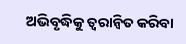ଅଭିବୃଦ୍ଧିକୁ ତ୍ୱରାନ୍ୱିତ କରିବା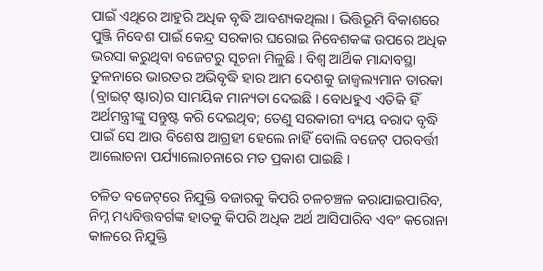ପାଇଁ ଏଥିରେ ଆହୁରି ଅଧିକ ବୃଦ୍ଧି ଆବଶ୍ୟକଥିଲା । ଭିତ୍ତିଭୂମି ବିକାଶରେ ପୁଞ୍ଜି ନିବେଶ ପାଇଁ କେନ୍ଦ୍ର ସରକାର ଘରୋଇ ନିବେଶକଙ୍କ ଉପରେ ଅଧିକ ଭରସା କରୁଥିବା ବଜେଟରୁ ସୂଚନା ମିଳୁଛି । ବିଶ୍ୱ ଆର୍ଥିକ ମାନ୍ଦାବସ୍ଥା ତୁଳନାରେ ଭାରତର ଅଭିବୃଦ୍ଧି ହାର ଆମ ଦେଶକୁ ଜାଜ୍ୱଲ୍ୟମାନ ତାରକା (ବ୍ରାଇଟ୍ ଷ୍ଟାର)ର ସାମୟିକ ମାନ୍ୟତା ଦେଇଛି । ବୋଧହୁଏ ଏତିକି ହିଁ ଅର୍ଥମନ୍ତ୍ରୀଙ୍କୁ ସନ୍ତୁଷ୍ଟ କରି ଦେଇଥିବ; ତେଣୁ ସରକାରୀ ବ୍ୟୟ ବରାଦ ବୃଦ୍ଧି ପାଇଁ ସେ ଆଉ ବିଶେଷ ଆଗ୍ରହୀ ହେଲେ ନାହିଁ ବୋଲି ବଜେଟ୍ ପରବର୍ତ୍ତୀ ଆଲୋଚନା ପର୍ଯ୍ୟାଲୋଚନାରେ ମତ ପ୍ରକାଶ ପାଇଛି ।

ଚଳିତ ବଜେଟ୍‌‌ରେ ନିଯୁକ୍ତି ବଜାରକୁ କିପରି ଚଳଚଞ୍ଚଳ କରାଯାଇପାରିବ, ନିମ୍ନ ମଧ୍ୟବିତ୍ତବର୍ଗଙ୍କ ହାତକୁ କିପରି ଅଧିକ ଅର୍ଥ ଆସିପାରିବ ଏବଂ କରୋନା କାଳରେ ନିଯୁକ୍ତି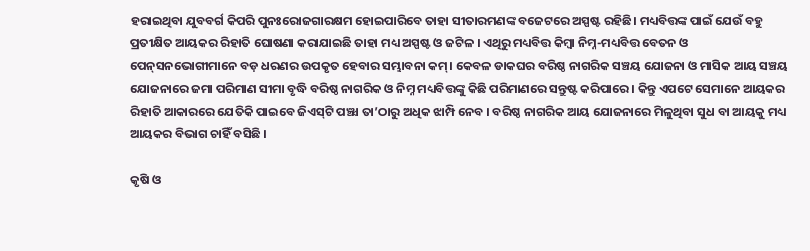ହରାଇଥିବା ଯୁବବର୍ଗ କିପରି ପୁନଃରୋଜଗାରକ୍ଷମ ହୋଇପାରିବେ ତାହା ସୀତାରମଣଙ୍କ ବଜେଟରେ ଅସ୍ପଷ୍ଟ ରହିଛି। ମଧ୍ୟବିତ୍ତଙ୍କ ପାଇଁ ଯେଉଁ ବହୁ ପ୍ରତୀକ୍ଷିତ ଆୟକର ରିହାତି ଘୋଷଣା କରାଯାଇଛି ତାହା ମଧ୍ୟ ଅସ୍ପଷ୍ଟ ଓ ଜଟିଳ । ଏଥିରୁ ମଧ୍ୟବିତ୍ତ କିମ୍ବା ନିମ୍ନ-ମଧ୍ୟବିତ୍ତ ବେତନ ଓ ପେନ୍‌‌ସନଭୋଗୀମାନେ ବଡ଼ ଧରଣର ଉପକୃତ ହେବାର ସମ୍ଭାବନା କମ୍। କେବଳ ଡାକଘର ବରିଷ୍ଠ ନାଗରିକ ସଞ୍ଚୟ ଯୋଜନା ଓ ମାସିକ ଆୟ ସଞ୍ଚୟ ଯୋଜନାରେ ଜମା ପରିମାଣ ସୀମା ବୃଦ୍ଧି ବରିଷ୍ଠ ନାଗରିକ ଓ ନିମ୍ନ ମଧ୍ୟବିତ୍ତଙ୍କୁ କିଛି ପରିମାଣରେ ସନ୍ତୁଷ୍ଟ କରିପାରେ । କିନ୍ତୁ ଏପଟେ ସେମାନେ ଆୟକର ରିହାତି ଆକାରରେ ଯେତିକି ପାଇବେ ଜିଏସ୍‌ଟି ପଞ୍ଝା ତା’ଠାରୁ ଅଧିକ ଝାମ୍ପି ନେବ । ବରିଷ୍ଠ ନାଗରିକ ଆୟ ଯୋଜନାରେ ମିଳୁଥିବା ସୁଧ ବା ଆୟକୁ ମଧ୍ୟ ଆୟକର ବିଭାଗ ଚାହିଁ ବସିଛି ।

କୃଷି ଓ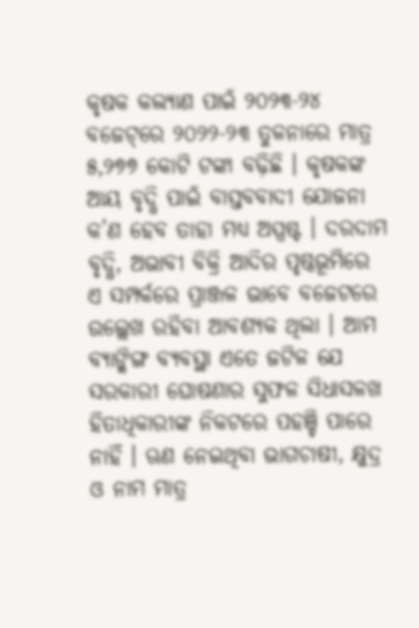କୃଷକ କଲ୍ୟାଣ ପାଇଁ ୨୦୨୩-୨୪ ବଜେଟ୍‌‌ରେ ୨୦୨୨-୨୩ ତୁଳନାରେ ମାତ୍ର ୫,୨୭୭ କୋଟି ଟଙ୍କା ବଢ଼ିଛି । କୃଷକଙ୍କ ଆୟ ବୃଦ୍ଧି ପାଇଁ ବାସ୍ତବବାଦୀ ଯୋଜନା କ’ଣ ହେବ ତାହା ମଧ୍ୟ ଅସ୍ପଷ୍ଟ । ଦରଦାମ ବୃଦ୍ଧି, ଅଭାବୀ ବିକ୍ରି ଆଦିର ପୃଷ୍ଠଭୂମିରେ ଏ ସମ୍ପର୍କରେ ପ୍ରାଞ୍ଜଳ ଭାବେ ବଜେଟରେ ଉଲ୍ଲେଖ ରହିବା ଆବଶ୍ୟକ ଥିଲା । ଆମ ବ୍ୟାଙ୍କିଙ୍ଗ ବ୍ୟବସ୍ଥା ଏତେ ଜଟିଳ ଯେ ସରକାରୀ ଘୋଷଣାର ସୁଫଳ ସିଧାସଳଖ ହିତାଧିକାରୀଙ୍କ ନିକଟରେ ପହଞ୍ଚି ପାରେ ନାହିଁ । ଋଣ ନେଇଥିବା ଭାଗଚାଷୀ, କ୍ଷୁଦ୍ର ଓ ନାମ ମାତ୍ର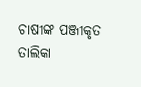ଚାଷୀଙ୍କ ପଞ୍ଜୀକୃତ ତାଲିକା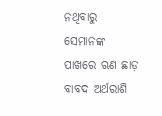ନଥିବାରୁ ସେମାନଙ୍କ ପାଖରେ ଋଣ ଛାଡ଼ ବାବଦ ଅର୍ଥରାଶି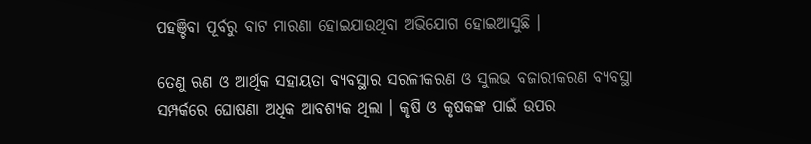ପହଞ୍ଚିବା ପୂର୍ବରୁ ବାଟ ମାରଣା ହୋଇଯାଉଥିବା ଅଭିଯୋଗ ହୋଇଆସୁଛି ।

ତେଣୁ ଋଣ ଓ ଆର୍ଥିକ ସହାୟତା ବ୍ୟବସ୍ଥାର ସରଳୀକରଣ ଓ ସୁଲଭ ବଜାରୀକରଣ ବ୍ୟବସ୍ଥା ସମ୍ପର୍କରେ ଘୋଷଣା ଅଧିକ ଆବଶ୍ୟକ ଥିଲା । କୃଷି ଓ କୃଷକଙ୍କ ପାଇଁ ଉପର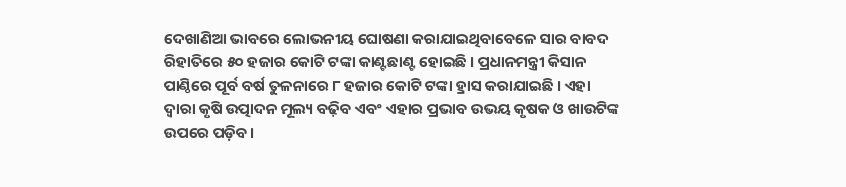ଦେଖାଣିଆ ଭାବରେ ଲୋଭନୀୟ ଘୋଷଣା କରାଯାଇଥିବାବେଳେ ସାର ବାବଦ ରିହାତିରେ ୫୦ ହଜାର କୋଟି ଟଙ୍କା କାଣ୍ଟଛାଣ୍ଟ ହୋଇଛି । ପ୍ରଧାନମନ୍ତ୍ରୀ କିସାନ ପାଣ୍ଠିରେ ପୂର୍ବ ବର୍ଷ ତୁଳନାରେ ୮ ହଜାର କୋଟି ଟଙ୍କା ହ୍ରାସ କରାଯାଇଛି । ଏହା ଦ୍ୱାରା କୃଷି ଉତ୍ପାଦନ ମୂଲ୍ୟ ବଢ଼ିବ ଏବଂ ଏହାର ପ୍ରଭାବ ଉଭୟ କୃଷକ ଓ ଖାଉଟିଙ୍କ ଉପରେ ପଡ଼ିବ।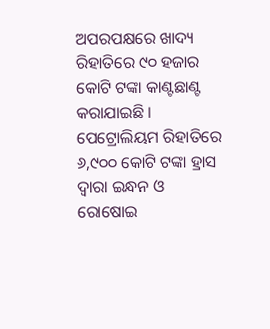ଅପରପକ୍ଷରେ ଖାଦ୍ୟ ରିହାତିରେ ୯୦ ହଜାର କୋଟି ଟଙ୍କା କାଣ୍ଟଛାଣ୍ଟ କରାଯାଇଛି । ପେଟ୍ରୋଲିୟମ ରିହାତିରେ ୬,୯୦୦ କୋଟି ଟଙ୍କା ହ୍ରାସ ଦ୍ୱାରା ଇନ୍ଧନ ଓ ରୋଷୋଇ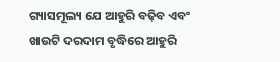ଗ୍ୟାସମୂଲ୍ୟ ଯେ ଆହୁରି ବଢ଼ିବ ଏବଂ ଖାଉଟି ଦରଦାମ ବୃଦ୍ଧିରେ ଆହୁରି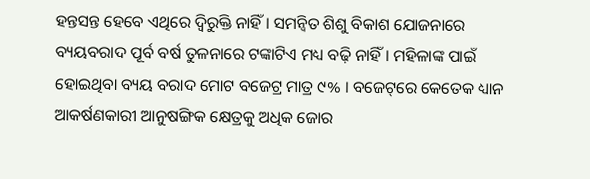ହନ୍ତସନ୍ତ ହେବେ ଏଥିରେ ଦ୍ୱିରୁକ୍ତି ନାହିଁ । ସମନ୍ୱିତ ଶିଶୁ ବିକାଶ ଯୋଜନାରେ ବ୍ୟୟବରାଦ ପୂର୍ବ ବର୍ଷ ତୁଳନାରେ ଟଙ୍କାଟିଏ ମଧ୍ୟ ବଢ଼ି ନାହିଁ । ମହିଳାଙ୍କ ପାଇଁ ହୋଇଥିବା ବ୍ୟୟ ବରାଦ ମୋଟ ବଜେଟ୍ର ମାତ୍ର ୯% । ବଜେଟ୍‌‌ରେ କେତେକ ଧ୍ୟାନ ଆକର୍ଷଣକାରୀ ଆନୁଷଙ୍ଗିକ କ୍ଷେତ୍ରକୁ ଅଧିକ ଜୋର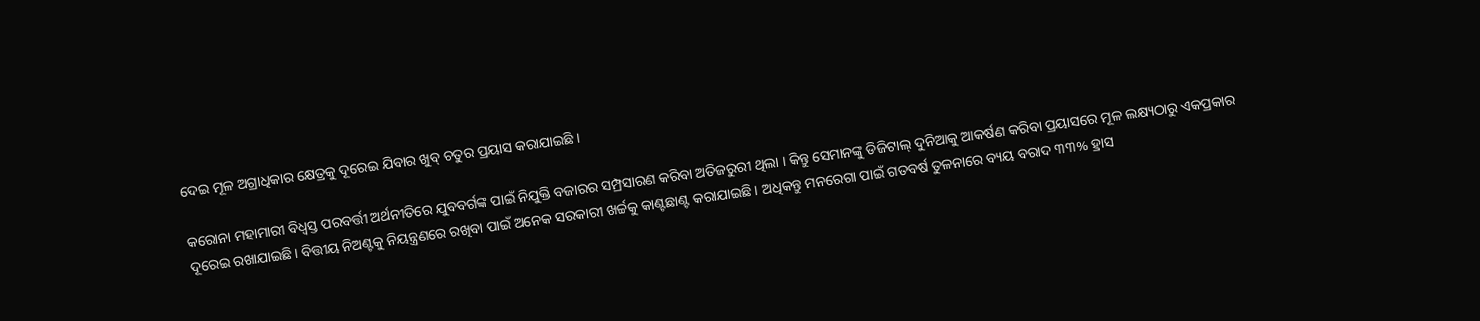ଦେଇ ମୂଳ ଅଗ୍ରାଧିକାର କ୍ଷେତ୍ରକୁ ଦୂରେଇ ଯିବାର ଖୁବ୍ ଚତୁର ପ୍ରୟାସ କରାଯାଇଛି ।

କରୋନା ମହାମାରୀ ବିଧ୍ୱସ୍ତ ପରବର୍ତ୍ତୀ ଅର୍ଥନୀତିରେ ଯୁବବର୍ଗଙ୍କ ପାଇଁ ନିଯୁକ୍ତି ବଜାରର ସମ୍ପ୍ରସାରଣ କରିବା ଅତିଜରୁରୀ ଥିଲା । କିନ୍ତୁ ସେମାନଙ୍କୁ ଡିଜିଟାଲ୍ ଦୁନିଆକୁ ଆକର୍ଷଣ କରିବା ପ୍ରୟାସରେ ମୂଳ ଲକ୍ଷ୍ୟଠାରୁ ଏକପ୍ରକାର ଦୂରେଇ ରଖାଯାଇଛି। ବିତ୍ତୀୟ ନିଅଣ୍ଟକୁ ନିୟନ୍ତ୍ରଣରେ ରଖିବା ପାଇଁ ଅନେକ ସରକାରୀ ଖର୍ଚ୍ଚକୁ କାଣ୍ଟଛାଣ୍ଟ କରାଯାଇଛି । ଅଧିକନ୍ତୁ ମନରେଗା ପାଇଁ ଗତବର୍ଷ ତୁଳନାରେ ବ୍ୟୟ ବରାଦ ୩୩% ହ୍ରାସ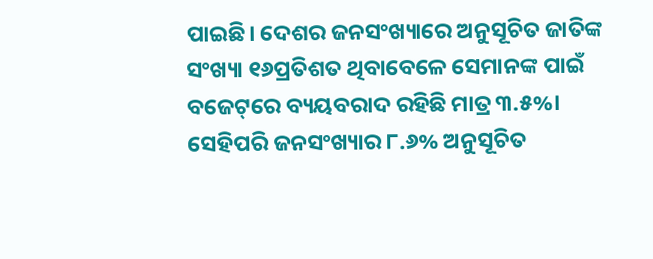ପାଇଛି। ଦେଶର ଜନସଂଖ୍ୟାରେ ଅନୁସୂଚିତ ଜାତିଙ୍କ ସଂଖ୍ୟା ୧୬ପ୍ରତିଶତ ଥିବାବେଳେ ସେମାନଙ୍କ ପାଇଁ ବଜେଟ୍‌‌ରେ ବ୍ୟୟବରାଦ ରହିଛି ମାତ୍ର ୩.୫%। ସେହିପରି ଜନସଂଖ୍ୟାର ୮.୬% ଅନୁସୂଚିତ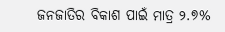ଜନଜାତିର ବିକାଶ ପାଇଁ ମାତ୍ର ୨.୭%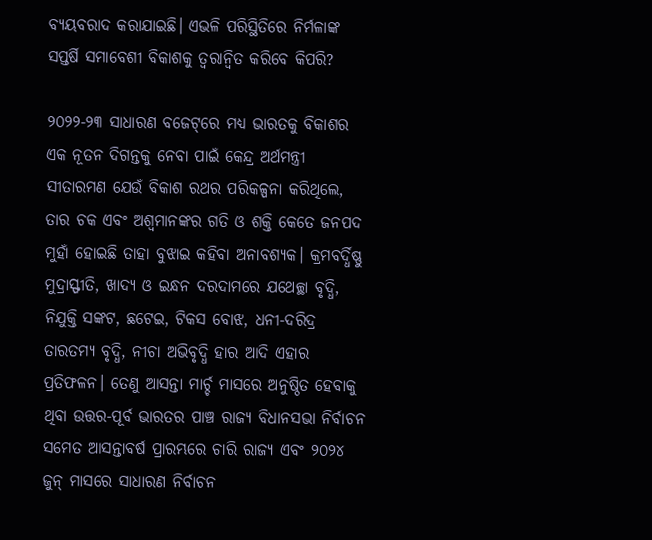ବ୍ୟୟବରାଦ କରାଯାଇଛି। ଏଭଳି ପରିସ୍ଥିତିରେ ନିର୍ମଳାଙ୍କ ସପ୍ତର୍ଷି ସମାବେଶୀ ବିକାଶକୁ ତ୍ୱରାନ୍ୱିତ କରିବେ କିପରି?

୨୦୨୨-୨୩ ସାଧାରଣ ବଜେଟ୍‌‌ରେ ମଧ୍ୟ ଭାରତକୁ ବିକାଶର ଏକ ନୂତନ ଦିଗନ୍ତକୁ ନେବା ପାଇଁ କେନ୍ଦ୍ର ଅର୍ଥମନ୍ତ୍ରୀ ସୀତାରମଣ ଯେଉଁ ବିକାଶ ରଥର ପରିକଳ୍ପନା କରିଥିଲେ, ତାର ଚକ ଏବଂ ଅଶ୍ୱମାନଙ୍କର ଗତି ଓ ଶକ୍ତି କେତେ ଜନପଦ ମୁହାଁ ହୋଇଛି ତାହା ବୁଝାଇ କହିବା ଅନାବଶ୍ୟକ। କ୍ରମବର୍ଦ୍ଧିଷ୍ଣୁ ମୁଦ୍ରାସ୍ଫୀତି, ଖାଦ୍ୟ ଓ ଇନ୍ଧନ ଦରଦାମରେ ଯଥେଚ୍ଛା ବୃଦ୍ଧି, ନିଯୁକ୍ତି ସଙ୍କଟ, ଛଟେଇ, ଟିକସ ବୋଝ, ଧନୀ-ଦରିଦ୍ର ତାରତମ୍ୟ ବୃଦ୍ଧି, ନୀଚା ଅଭିବୃଦ୍ଧି ହାର ଆଦି ଏହାର ପ୍ରତିଫଳନ। ତେଣୁ ଆସନ୍ତା ମାର୍ଚ୍ଚ ମାସରେ ଅନୁଷ୍ଠିତ ହେବାକୁ ଥିବା ଉତ୍ତର-ପୂର୍ବ ଭାରତର ପାଞ୍ଚ ରାଜ୍ୟ ବିଧାନସଭା ନିର୍ବାଚନ ସମେତ ଆସନ୍ତାବର୍ଷ ପ୍ରାରମ୍ଭରେ ଚାରି ରାଜ୍ୟ ଏବଂ ୨୦୨୪ ଜୁନ୍ ମାସରେ ସାଧାରଣ ନିର୍ବାଚନ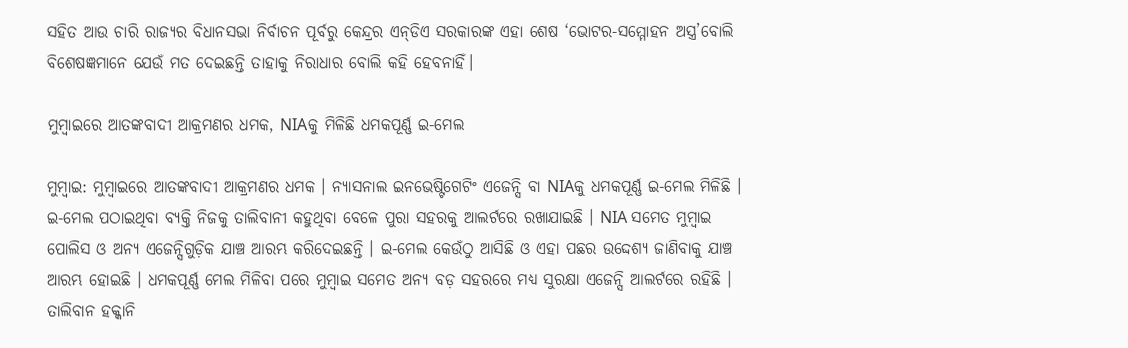ସହିତ ଆଉ ଚାରି ରାଜ୍ୟର ବିଧାନସଭା ନିର୍ବାଚନ ପୂର୍ବରୁ କେନ୍ଦ୍ରର ଏନ୍‌‌ଡିଏ ସରକାରଙ୍କ ଏହା ଶେଷ ‘ଭୋଟର-ସମ୍ମୋହନ ଅସ୍ତ୍ର’ବୋଲି ବିଶେଷଜ୍ଞମାନେ ଯେଉଁ ମତ ଦେଇଛନ୍ତି ତାହାକୁ ନିରାଧାର ବୋଲି କହି ହେବନାହିଁ।

ମୁମ୍ବାଇରେ ଆତଙ୍କବାଦୀ ଆକ୍ରମଣର ଧମକ, NIAକୁ ମିଳିଛି ଧମକପୂର୍ଣ୍ଣ ଇ-ମେଲ

ମୁମ୍ବାଇ: ମୁମ୍ବାଇରେ ଆତଙ୍କବାଦୀ ଆକ୍ରମଣର ଧମକ । ନ୍ୟାସନାଲ ଇନଭେଷ୍ଟିଗେଟିଂ ଏଜେନ୍ସି ବା NIAକୁ ଧମକପୂର୍ଣ୍ଣ ଇ-ମେଲ ମିଳିଛି । ଇ-ମେଲ ପଠାଇଥିବା ବ୍ୟକ୍ତି ନିଜକୁ ତାଲିବାନୀ କହୁଥିବା ବେଳେ ପୁରା ସହରକୁ ଆଲର୍ଟରେ ରଖାଯାଇଛି । NIA ସମେତ ମୁମ୍ବାଇ ପୋଲିସ ଓ ଅନ୍ୟ ଏଜେନ୍ସିଗୁଡ଼ିକ ଯାଞ୍ଚ ଆରମ୍ଭ କରିଦେଇଛନ୍ତି । ଇ-ମେଲ କେଉଁଠୁ ଆସିଛି ଓ ଏହା ପଛର ଉଦ୍ଦେଶ୍ୟ ଜାଣିବାକୁ ଯାଞ୍ଚ ଆରମ୍ଭ ହୋଇଛି । ଧମକପୂର୍ଣ୍ଣ ମେଲ ମିଳିବା ପରେ ମୁମ୍ବାଇ ସମେତ ଅନ୍ୟ ବଡ଼ ସହରରେ ମଧ୍ୟ ସୁରକ୍ଷା ଏଜେନ୍ସି ଆଲର୍ଟରେ ରହିଛି । ତାଲିବାନ ହକ୍କାନି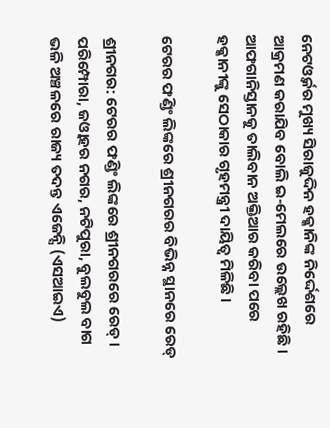ନେଟଓ୍ବର୍କର ମୁଖ୍ୟ ସିରାଜୁଦ୍ଦିନ ହକ୍କାନିଙ୍କ ନିର୍ଦ୍ଦେଶରେ ଆକ୍ରମଣ କରାଯିବ ବୋଲି ଇ-ମେଲରେ ଉଲ୍ଲେଖ ରହିଛି । ଆଫଗାନିସ୍ତାନକୁ ତାଲିବାନ ଅକ୍ତିଆର କରିବା ପରେ ହକ୍କାନୀଙ୍କୁ ସେଠାକାର ଗୃହମନ୍ତ୍ରୀ ଦାୟିତ୍ବ ମିଳିଛି ।

ଟେରର ଫଣ୍ଡିଂ ଲିଙ୍କରେ ଶ୍ରୀନଗରର ବିଭିନ୍ନ ସ୍ଥାନରେ ରେଡ୍

ଶ୍ରୀନଗର: ଟେରର ଫଣ୍ଡିଂ ଲିଙ୍କରେ ଶ୍ରୀନଗରରେ ରେଡ୍ ।  ପରିମ୍ପୋରା, ଜଓ୍ବାହର ନଗର, ନଟିପୁରା, ବୁଲବୁଲ ବାଗ ଭଳି ଅଞ୍ଚଳରେ ରାଜ୍ୟ ତଦନ୍ତ ଏଜେନ୍ସି (ଏସଆଇଏ)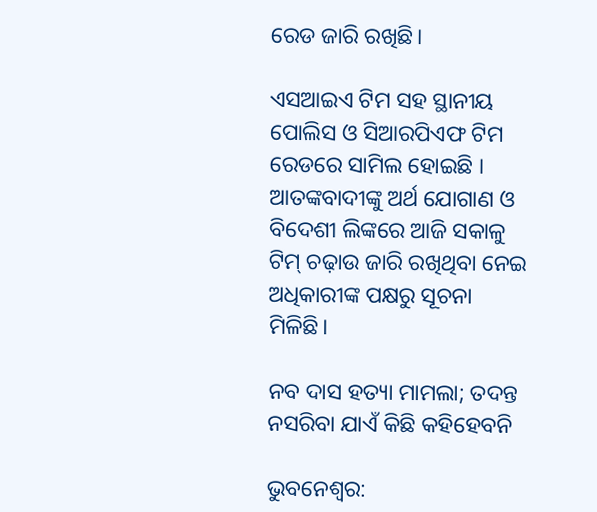ରେଡ ଜାରି ରଖିଛି।

ଏସଆଇଏ ଟିମ ସହ ସ୍ଥାନୀୟ ପୋଲିସ ଓ ସିଆରପିଏଫ ଟିମ ରେଡରେ ସାମିଲ ହୋଇଛି । ଆତଙ୍କବାଦୀଙ୍କୁ ଅର୍ଥ ଯୋଗାଣ ଓ ବିଦେଶୀ ଲିଙ୍କରେ ଆଜି ସକାଳୁ ଟିମ୍ ଚଢ଼ାଉ ଜାରି ରଖିଥିବା ନେଇ ଅଧିକାରୀଙ୍କ ପକ୍ଷରୁ ସୂଚନା ମିଳିଛି।

ନବ ଦାସ ହତ୍ୟା ମାମଲା; ତଦନ୍ତ ନସରିବା ଯାଏଁ କିଛି କହିହେବନି

ଭୁବନେଶ୍ୱର: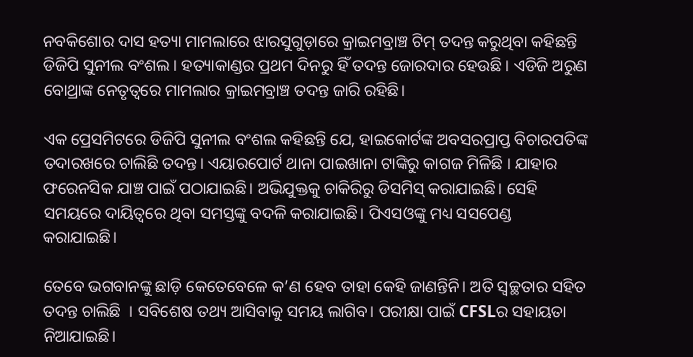ନବକିଶୋର ଦାସ ହତ୍ୟା ମାମଲାରେ ଝାରସୁଗୁଡ଼ାରେ କ୍ରାଇମବ୍ରାଞ୍ଚ ଟିମ୍ ତଦନ୍ତ କରୁଥିବା କହିଛନ୍ତି ଡିଜିପି ସୁନୀଲ ବଂଶଲ । ହତ୍ୟାକାଣ୍ଡର ପ୍ରଥମ ଦିନରୁ ହିଁ ତଦନ୍ତ ଜୋରଦାର ହେଉଛି । ଏଡିଜି ଅରୁଣ ବୋଥ୍ରାଙ୍କ ନେତୃତ୍ବରେ ମାମଲାର କ୍ରାଇମବ୍ରାଞ୍ଚ ତଦନ୍ତ ଜାରି ରହିଛି।

ଏକ ପ୍ରେସମିଟରେ ଡିଜିପି ସୁନୀଲ ବଂଶଲ କହିଛନ୍ତି ଯେ, ହାଇକୋର୍ଟଙ୍କ ଅବସରପ୍ରାପ୍ତ ବିଚାରପତିଙ୍କ ତଦାରଖରେ ଚାଲିଛି ତଦନ୍ତ। ଏୟାରପୋର୍ଟ ଥାନା ପାଇଖାନା ଟାଙ୍କିରୁ କାଗଜ ମିଳିଛି । ଯାହାର ଫରେନସିକ ଯାଞ୍ଚ ପାଇଁ ପଠାଯାଇଛି। ଅଭିଯୁକ୍ତକୁ ଚାକିରିରୁ ଡିସମିସ୍ କରାଯାଇଛି। ସେହି ସମୟରେ ଦାୟିତ୍ୱରେ ଥିବା ସମସ୍ତଙ୍କୁ ବଦଳି କରାଯାଇଛି। ପିଏସଓଙ୍କୁ ମଧ୍ୟ ସସପେଣ୍ଡ କରାଯାଇଛି।

ତେବେ ଭଗବାନଙ୍କୁ ଛାଡ଼ି କେତେବେଳେ କ’ଣ ହେବ ତାହା କେହି ଜାଣନ୍ତିନି। ଅତି ସ୍ୱଚ୍ଛତାର ସହିତ ତଦନ୍ତ ଚାଲିଛି  । ସବିଶେଷ ତଥ୍ୟ ଆସିବାକୁ ସମୟ ଲାଗିବ। ପରୀକ୍ଷା ପାଇଁ CFSLର ସହାୟତା ନିଆଯାଇଛି।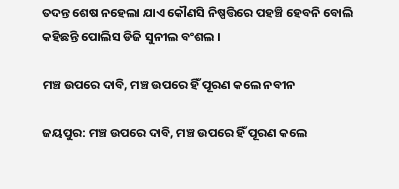ତଦନ୍ତ ଶେଷ ନହେଲା ଯାଏ କୌଣସି ନିଷ୍ପତ୍ତିରେ ପହଞ୍ଚି ହେବନି ବୋଲି କହିଛନ୍ତି ପୋଲିସ ଡିଜି ସୁନୀଲ ବଂଶଲ ।

ମଞ୍ଚ ଉପରେ ଦାବି, ମଞ୍ଚ ଉପରେ ହିଁ ପୂରଣ କଲେ ନବୀନ

ଜୟପୁର: ମଞ୍ଚ ଉପରେ ଦାବି, ମଞ୍ଚ ଉପରେ ହିଁ ପୂରଣ କଲେ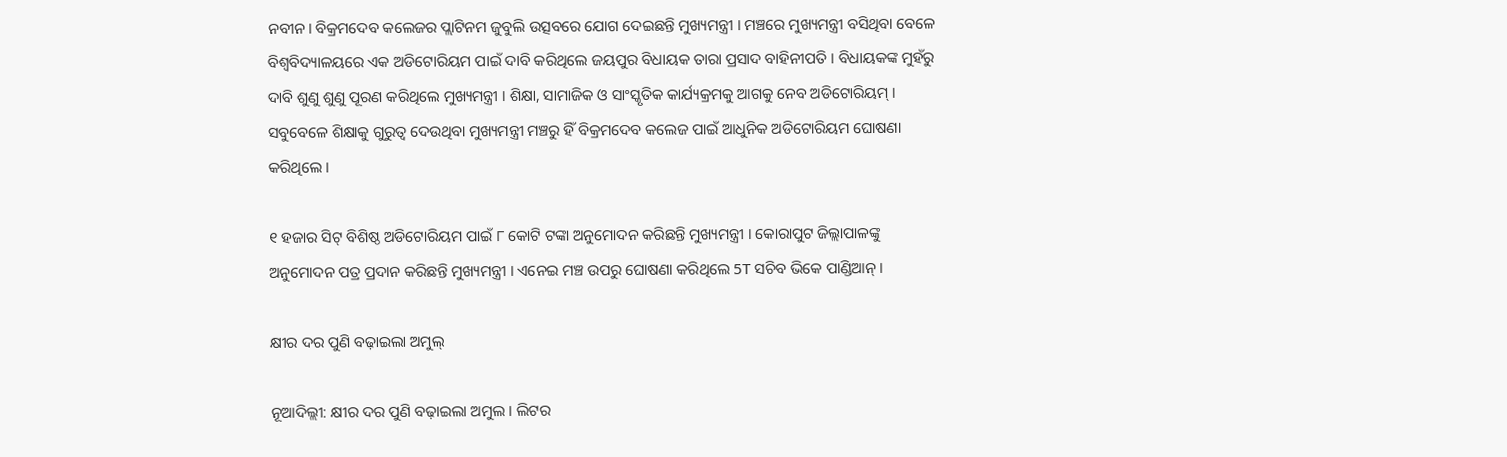ନବୀନ। ବିକ୍ରମଦେବ କଲେଜର ପ୍ଲାଟିନମ ଜୁବୁଲି ଉତ୍ସବରେ ଯୋଗ ଦେଇଛନ୍ତି ମୁଖ୍ୟମନ୍ତ୍ରୀ । ମଞ୍ଚରେ ମୁଖ୍ୟମନ୍ତ୍ରୀ ବସିଥିବା ବେଳେ ବିଶ୍ବବିଦ୍ୟାଳୟରେ ଏକ ଅଡିଟୋରିୟମ ପାଇଁ ଦାବି କରିଥିଲେ ଜୟପୁର ବିଧାୟକ ତାରା ପ୍ରସାଦ ବାହିନୀପତି । ବିଧାୟକଙ୍କ ମୁହଁରୁ ଦାବି ଶୁଣୁ ଶୁଣୁ ପୂରଣ କରିଥିଲେ ମୁଖ୍ୟମନ୍ତ୍ରୀ । ଶିକ୍ଷା, ସାମାଜିକ ଓ ସାଂସ୍କୃତିକ କାର୍ଯ୍ୟକ୍ରମକୁ ଆଗକୁ ନେବ ଅଡିଟୋରିୟମ୍ । ସବୁବେଳେ ଶିକ୍ଷାକୁ ଗୁରୁତ୍ବ ଦେଉଥିବା ମୁଖ୍ୟମନ୍ତ୍ରୀ ମଞ୍ଚରୁ ହିଁ ବିକ୍ରମଦେବ କଲେଜ ପାଇଁ ଆଧୁନିକ ଅଡିଟୋରିୟମ ଘୋଷଣା କରିଥିଲେ ।

୧ ହଜାର ସିଟ୍ ବିଶିଷ୍ଠ ଅଡିଟୋରିୟମ ପାଇଁ ୮ କୋଟି ଟଙ୍କା ଅନୁମୋଦନ କରିଛନ୍ତି ମୁଖ୍ୟମନ୍ତ୍ରୀ । କୋରାପୁଟ ଜିଲ୍ଲାପାଳଙ୍କୁ ଅନୁମୋଦନ ପତ୍ର ପ୍ରଦାନ କରିଛନ୍ତି ମୁଖ୍ୟମନ୍ତ୍ରୀ । ଏନେଇ ମଞ୍ଚ ଉପରୁ ଘୋଷଣା କରିଥିଲେ 5T ସଚିବ ଭିକେ ପାଣ୍ଡିଆନ୍ ।

କ୍ଷୀର ଦର ପୁଣି ବଢ଼ାଇଲା ଅମୁଲ୍

ନୂଆଦିଲ୍ଲୀ: କ୍ଷୀର ଦର ପୁଣି ବଢ଼ାଇଲା ଅମୁଲ । ଲିଟର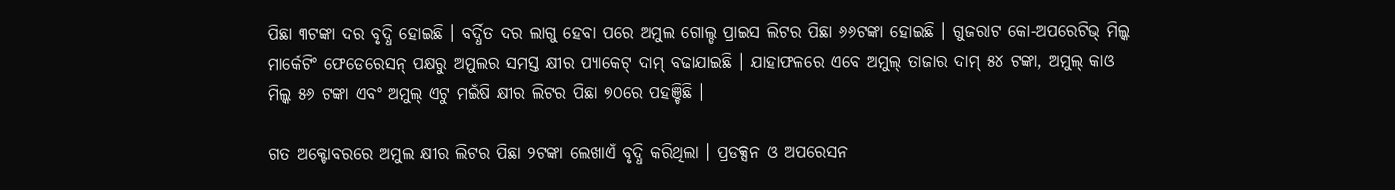ପିଛା ୩ଟଙ୍କା ଦର ବୃଦ୍ଧି ହୋଇଛି । ବର୍ଦ୍ଧିତ ଦର ଲାଗୁ ହେବା ପରେ ଅମୁଲ ଗୋଲ୍ଡ ପ୍ରାଇସ ଲିଟର ପିଛା ୬୬ଟଙ୍କା ହୋଇଛି । ଗୁଜରାଟ କୋ-ଅପରେଟିଭ୍ ମିଲ୍କ ମାର୍କେଟିଂ ଫେଡେରେସନ୍ ପକ୍ଷରୁ ଅମୁଲର ସମସ୍ତ କ୍ଷୀର ପ୍ୟାକେଟ୍ ଦାମ୍ ବଢାଯାଇଛି । ଯାହାଫଳରେ ଏବେ ଅମୁଲ୍ ତାଜାର ଦାମ୍ ୫୪ ଟଙ୍କା, ଅମୁଲ୍ କାଓ ମିଲ୍କ ୫୬ ଟଙ୍କା ଏବଂ ଅମୁଲ୍ ଏଟୁ ମଇଁଷି କ୍ଷୀର ଲିଟର ପିଛା ୭୦ରେ ପହଞ୍ଚିଛି ।

ଗତ ଅକ୍ଟୋବରରେ ଅମୁଲ କ୍ଷୀର ଲିଟର ପିଛା ୨ଟଙ୍କା ଲେଖାଏଁ ବୃଦ୍ଧି କରିଥିଲା । ପ୍ରଡକ୍ସନ ଓ ଅପରେସନ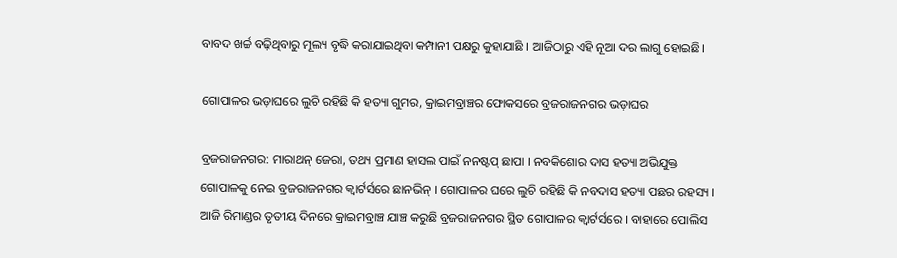ବାବଦ ଖର୍ଚ୍ଚ ବଢ଼ିଥିବାରୁ ମୂଲ୍ୟ ବୃଦ୍ଧି କରାଯାଇଥିବା କମ୍ପାନୀ ପକ୍ଷରୁ କୁହାଯାଛି । ଆଜିଠାରୁ ଏହି ନୂଆ ଦର ଲାଗୁ ହୋଇଛି।

ଗୋପାଳର ଭଡ଼ାଘରେ ଲୁଚି ରହିଛି କି ହତ୍ୟା ଗୁମର, କ୍ରାଇମବ୍ରାଞ୍ଚର ଫୋକସରେ ବ୍ରଜରାଜନଗର ଭଡ଼ାଘର

ବ୍ରଜରାଜନଗର: ମାରାଥନ୍ ଜେରା, ତଥ୍ୟ ପ୍ରମାଣ ହାସଲ ପାଇଁ ନନଷ୍ଟପ୍ ଛାପା । ନବକିଶୋର ଦାସ ହତ୍ୟା ଅଭିଯୁକ୍ତ ଗୋପାଳକୁ ନେଇ ବ୍ରଜରାଜନଗର କ୍ବାର୍ଟର୍ସରେ ଛାନଭିନ୍ । ଗୋପାଳର ଘରେ ଲୁଚି ରହିଛି କି ନବଦାସ ହତ୍ୟା ପଛର ରହସ୍ୟ । ଆଜି ରିମାଣ୍ଡର ତୃତୀୟ ଦିନରେ କ୍ରାଇମବ୍ରାଞ୍ଚ ଯାଞ୍ଚ କରୁଛି ବ୍ରଜରାଜନଗର ସ୍ଥିତ ଗୋପାଳର କ୍ବାର୍ଟର୍ସରେ । ବାହାରେ ପୋଲିସ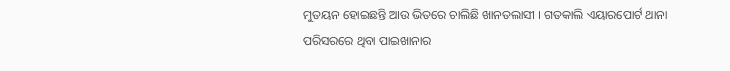ମୁତୟନ ହୋଇଛନ୍ତି ଆଉ ଭିତରେ ଚାଲିଛି ଖାନତଲାସୀ । ଗତକାଲି ଏୟାରପୋର୍ଟ ଥାନା ପରିସରରେ ଥିବା ପାଇଖାନାର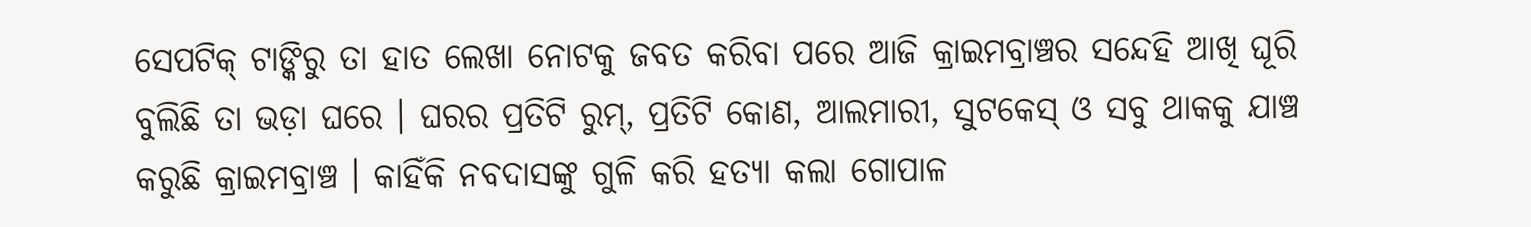ସେପଟିକ୍ ଟାଙ୍କିରୁ ତା ହାତ ଲେଖା ନୋଟକୁ ଜବତ କରିବା ପରେ ଆଜି କ୍ରାଇମବ୍ରାଞ୍ଚର ସନ୍ଦେହି ଆଖି ଘୂରି ବୁଲିଛି ତା ଭଡ଼ା ଘରେ । ଘରର ପ୍ରତିଟି ରୁମ୍, ପ୍ରତିଟି କୋଣ, ଆଲମାରୀ, ସୁଟକେସ୍ ଓ ସବୁ ଥାକକୁ ଯାଞ୍ଚ କରୁଛି କ୍ରାଇମବ୍ରାଞ୍ଚ । କାହିଁକି ନବଦାସଙ୍କୁ ଗୁଳି କରି ହତ୍ୟା କଲା ଗୋପାଳ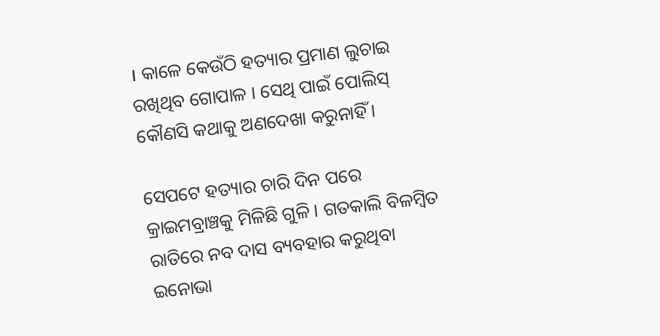। କାଳେ କେଉଁଠି ହତ୍ୟାର ପ୍ରମାଣ ଲୁଚାଇ ରଖିଥିବ ଗୋପାଳ । ସେଥି ପାଇଁ ପୋଲିସ୍ କୌଣସି କଥାକୁ ଅଣଦେଖା କରୁନାହିଁ ।

ସେପଟେ ହତ୍ୟାର ଚାରି ଦିନ ପରେ କ୍ରାଇମବ୍ରାଞ୍ଚକୁ ମିଳିଛି ଗୁଳି । ଗତକାଲି ବିଳମ୍ବିତ ରାତିରେ ନବ ଦାସ ବ୍ୟବହାର କରୁଥିବା ଇନୋଭା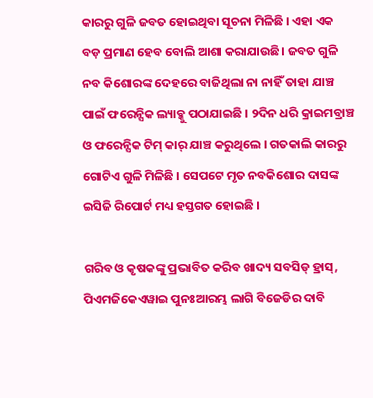କାରରୁ ଗୁଳି ଜବତ ହୋଇଥିବା ସୂଚନା ମିଳିଛି । ଏହା ଏକ ବଡ଼ ପ୍ରମାଣ ହେବ ବୋଲି ଆଶା କରାଯାଉଛି। ଜବତ ଗୁଳି ନବ କିଶୋରଙ୍କ ଦେହରେ ବାଜିଥିଲା ନା ନାହିଁ ତାହା ଯାଞ୍ଚ ପାଇଁ ଫରେନ୍ସିକ ଲ୍ୟାବ୍କୁ ପଠାଯାଇଛି । ୨ଦିନ ଧରି କ୍ରାଇମବ୍ରାଞ୍ଚ ଓ ଫରେନ୍ସିକ ଟିମ୍ କାର୍ ଯାଞ୍ଚ କରୁଥିଲେ । ଗତକାଲି କାରରୁ ଗୋଟିଏ ଗୁଳି ମିଳିଛି । ସେପଟେ ମୃତ ନବକିଶୋର ଦାସଙ୍କ ଇସିଜି ରିପୋର୍ଟ ମଧ୍ୟ ହସ୍ତଗତ ହୋଇଛି ।

ଗରିବ ଓ କୃଷକଙ୍କୁ ପ୍ରଭାବିତ କରିବ ଖାଦ୍ୟ ସବସିଡ୍ ହ୍ରାସ୍, ପିଏମଜିକେଏୱାଇ ପୁନଃଆରମ୍ଭ ଲାଗି ବିଜେଡିର ଦାବି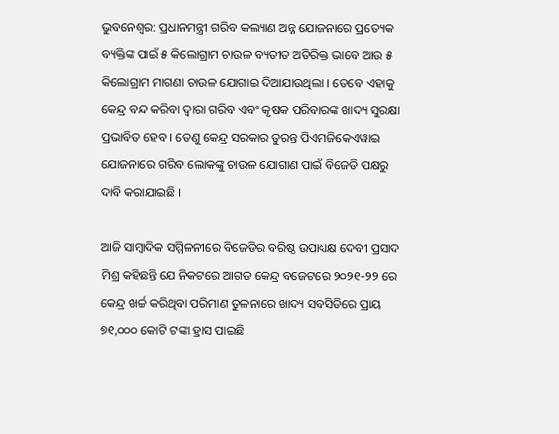ଭୁବନେଶ୍ୱର: ପ୍ରଧାନମନ୍ତ୍ରୀ ଗରିବ କଲ୍ୟାଣ ଅନ୍ନ ଯୋଜନାରେ ପ୍ରତ୍ୟେକ ବ୍ୟକ୍ତିଙ୍କ ପାଇଁ ୫ କିଲୋଗ୍ରାମ ଚାଉଳ ବ୍ୟତୀତ ଅତିରିକ୍ତ ଭାବେ ଆଉ ୫ କିଲୋଗ୍ରାମ ମାଗଣା ଚାଉଳ ଯୋଗାଇ ଦିଆଯାଉଥିଲା । ତେବେ ଏହାକୁ କେନ୍ଦ୍ର ବନ୍ଦ କରିବା ଦ୍ୱାରା ଗରିବ ଏବଂ କୃଷକ ପରିବାରଙ୍କ ଖାଦ୍ୟ ସୁରକ୍ଷା ପ୍ରଭାବିତ ହେବ । ତେଣୁ କେନ୍ଦ୍ର ସରକାର ତୁରନ୍ତ ପିଏମଜିକେଏୱାଇ ଯୋଜନାରେ ଗରିବ ଲୋକଙ୍କୁ ଚାଉଳ ଯୋଗାଣ ପାଇଁ ବିଜେଡି ପକ୍ଷରୁ ଦାବି କରାଯାଇଛି ।

ଆଜି ସାମ୍ବାଦିକ ସମ୍ମିଳନୀରେ ବିଜେଡିର ବରିଷ୍ଠ ଉପାଧ୍ୟକ୍ଷ ଦେବୀ ପ୍ରସାଦ ମିଶ୍ର କହିଛନ୍ତି ଯେ ନିକଟରେ ଆଗତ କେନ୍ଦ୍ର ବଜେଟରେ ୨୦୨୧-୨୨ ରେ କେନ୍ଦ୍ର ଖର୍ଚ୍ଚ କରିଥିବା ପରିମାଣ ତୁଳନାରେ ଖାଦ୍ୟ ସବସିଡିରେ ପ୍ରାୟ ୭୧,୦୦୦ କୋଟି ଟଙ୍କା ହ୍ରାସ ପାଇଛି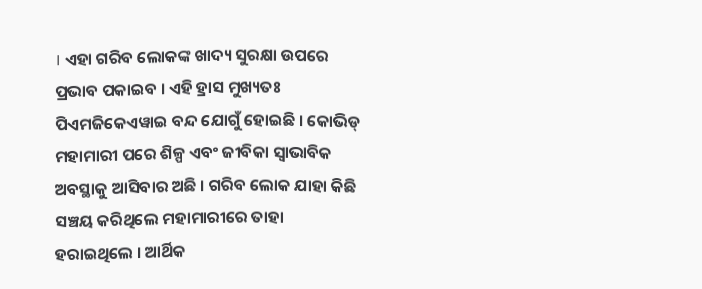। ଏହା ଗରିବ ଲୋକଙ୍କ ଖାଦ୍ୟ ସୁରକ୍ଷା ଉପରେ ପ୍ରଭାବ ପକାଇବ । ଏହି ହ୍ରାସ ମୁଖ୍ୟତଃ ପିଏମଜିକେଏୱାଇ ବନ୍ଦ ଯୋଗୁଁ ହୋଇଛି । କୋଭିଡ୍ ମହାମାରୀ ପରେ ଶିଳ୍ପ ଏବଂ ଜୀବିକା ସ୍ୱାଭାବିକ ଅବସ୍ଥାକୁ ଆସିବାର ଅଛି । ଗରିବ ଲୋକ ଯାହା କିଛି ସଞ୍ଚୟ କରିଥିଲେ ମହାମାରୀରେ ତାହା ହରାଇଥିଲେ । ଆର୍ଥିକ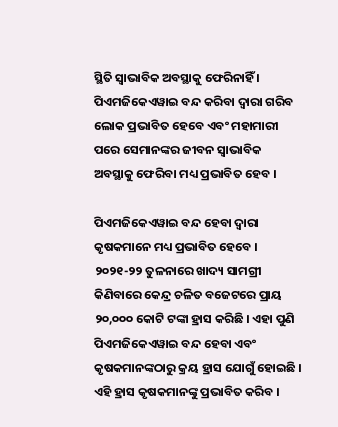ସ୍ଥିତି ସ୍ୱାଭାବିକ ଅବସ୍ଥାକୁ ଫେରିନାହିଁ । ପିଏମଜିକେଏୱାଇ ବନ୍ଦ କରିବା ଦ୍ୱାରା ଗରିବ ଲୋକ ପ୍ରଭାବିତ ହେବେ ଏବଂ ମହାମାରୀ ପରେ ସେମାନଙ୍କର ଜୀବନ ସ୍ୱାଭାବିକ ଅବସ୍ଥାକୁ ଫେରିବା ମଧ୍ୟ ପ୍ରଭାବିତ ହେବ ।

ପିଏମଜିକେଏୱାଇ ବନ୍ଦ ହେବା ଦ୍ୱାରା କୃଷକମାନେ ମଧ୍ୟ ପ୍ରଭାବିତ ହେବେ । ୨୦୨୧-୨୨ ତୁଳନାରେ ଖାଦ୍ୟ ସାମଗ୍ରୀ କିଣିବାରେ କେନ୍ଦ୍ର ଚଳିତ ବଜେଟରେ ପ୍ରାୟ ୨୦,୦୦୦ କୋଟି ଟଙ୍କା ହ୍ରାସ କରିଛି । ଏହା ପୁଣି ପିଏମଜିକେଏୱାଇ ବନ୍ଦ ହେବା ଏବଂ କୃଷକମାନଙ୍କଠାରୁ କ୍ରୟ ହ୍ରାସ ଯୋଗୁଁ ହୋଇଛି । ଏହି ହ୍ରାସ କୃଷକମାନଙ୍କୁ ପ୍ରଭାବିତ କରିବ ।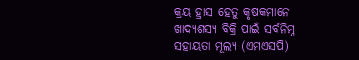କ୍ରୟ ହ୍ରାସ ହେତୁ କୃଷକମାନେ ଖାଦ୍ୟଶସ୍ୟ ବିକ୍ରି ପାଇଁ ସର୍ବନିମ୍ନ ସହାୟତା ମୂଲ୍ୟ (ଏମଏସପି)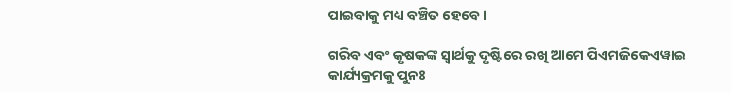ପାଇବାକୁ ମଧ୍ୟ ବଞ୍ଚିତ ହେବେ ।

ଗରିବ ଏବଂ କୃଷକଙ୍କ ସ୍ୱାର୍ଥକୁ ଦୃଷ୍ଟିରେ ରଖି ଆମେ ପିଏମଜିକେଏୱାଇ କାର୍ଯ୍ୟକ୍ରମକୁ ପୁନଃ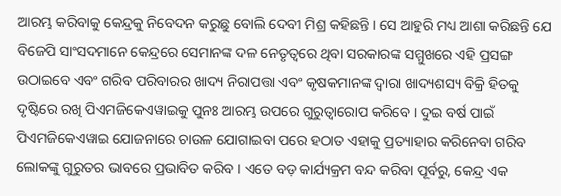ଆରମ୍ଭ କରିବାକୁ କେନ୍ଦ୍ରକୁ ନିବେଦନ କରୁଛୁ ବୋଲି ଦେବୀ ମିଶ୍ର କହିଛନ୍ତି । ସେ ଆହୁରି ମଧ୍ୟ ଆଶା କରିଛନ୍ତି ଯେ ବିଜେପି ସାଂସଦମାନେ କେନ୍ଦ୍ରରେ ସେମାନଙ୍କ ଦଳ ନେତୃତ୍ୱରେ ଥିବା ସରକାରଙ୍କ ସମ୍ମୁଖରେ ଏହି ପ୍ରସଙ୍ଗ ଉଠାଇବେ ଏବଂ ଗରିବ ପରିବାରର ଖାଦ୍ୟ ନିରାପତ୍ତା ଏବଂ କୃଷକମାନଙ୍କ ଦ୍ୱାରା ଖାଦ୍ୟଶସ୍ୟ ବିକ୍ରି ହିତକୁ ଦୃଷ୍ଟିରେ ରଖି ପିଏମଜିକେଏୱାଇକୁ ପୁନଃ ଆରମ୍ଭ ଉପରେ ଗୁରୁତ୍ୱାରୋପ କରିବେ । ଦୁଇ ବର୍ଷ ପାଇଁ ପିଏମଜିକେଏୱାଇ ଯୋଜନାରେ ଚାଉଳ ଯୋଗାଇବା ପରେ ହଠାତ ଏହାକୁ ପ୍ରତ୍ୟାହାର କରିନେବା ଗରିବ ଲୋକଙ୍କୁ ଗୁରୁତର ଭାବରେ ପ୍ରଭାବିତ କରିବ । ଏତେ ବଡ଼ କାର୍ଯ୍ୟକ୍ରମ ବନ୍ଦ କରିବା ପୂର୍ବରୁ, କେନ୍ଦ୍ର ଏକ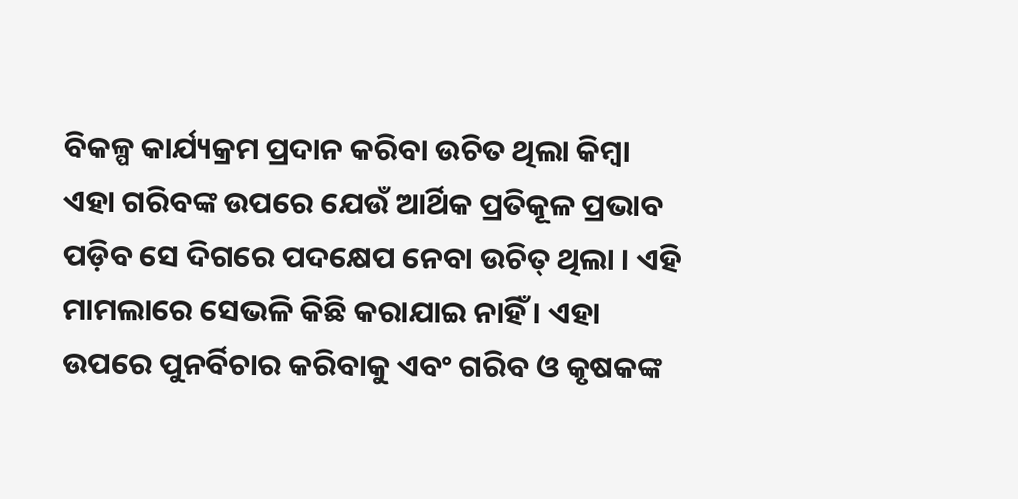ବିକଳ୍ପ କାର୍ଯ୍ୟକ୍ରମ ପ୍ରଦାନ କରିବା ଉଚିତ ଥିଲା କିମ୍ବା ଏହା ଗରିବଙ୍କ ଉପରେ ଯେଉଁ ଆର୍ଥିକ ପ୍ରତିକୂଳ ପ୍ରଭାବ ପଡ଼ିବ ସେ ଦିଗରେ ପଦକ୍ଷେପ ନେବା ଉଚିତ୍‍ ଥିଲା । ଏହି ମାମଲାରେ ସେଭଳି କିଛି କରାଯାଇ ନାହିଁ । ଏହା ଉପରେ ପୁନର୍ବିଚାର କରିବାକୁ ଏବଂ ଗରିବ ଓ କୃଷକଙ୍କ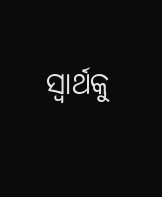ସ୍ୱାର୍ଥକୁ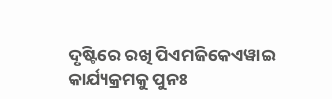ଦୃଷ୍ଟିରେ ରଖି ପିଏମଜିକେଏୱାଇ କାର୍ଯ୍ୟକ୍ରମକୁ ପୁନଃ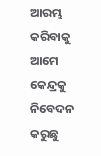ଆରମ୍ଭ କରିବାକୁ ଆମେ କେନ୍ଦ୍ରକୁ ନିବେଦନ କରୁଛୁ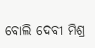ବୋଲି ଦେବୀ ମିଶ୍ର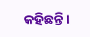କହିଛନ୍ତି ।